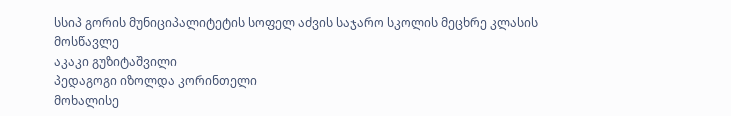სსიპ გორის მუნიციპალიტეტის სოფელ აძვის საჯარო სკოლის მეცხრე კლასის მოსწავლე
აკაკი გუზიტაშვილი
პედაგოგი იზოლდა კორინთელი
მოხალისე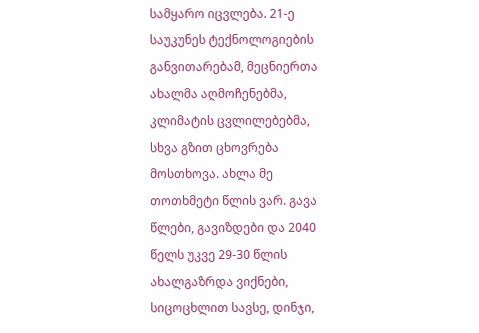სამყარო იცვლება. 21-ე საუკუნეს ტექნოლოგიების განვითარებამ, მეცნიერთა ახალმა აღმოჩენებმა, კლიმატის ცვლილებებმა, სხვა გზით ცხოვრება მოსთხოვა. ახლა მე თოთხმეტი წლის ვარ. გავა წლები, გავიზდები და 2040 წელს უკვე 29-30 წლის ახალგაზრდა ვიქნები, სიცოცხლით სავსე, დინჯი,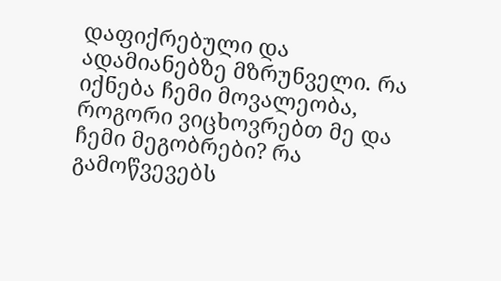დაფიქრებული და ადამიანებზე მზრუნველი. რა იქნება ჩემი მოვალეობა, როგორი ვიცხოვრებთ მე და ჩემი მეგობრები? რა გამოწვევებს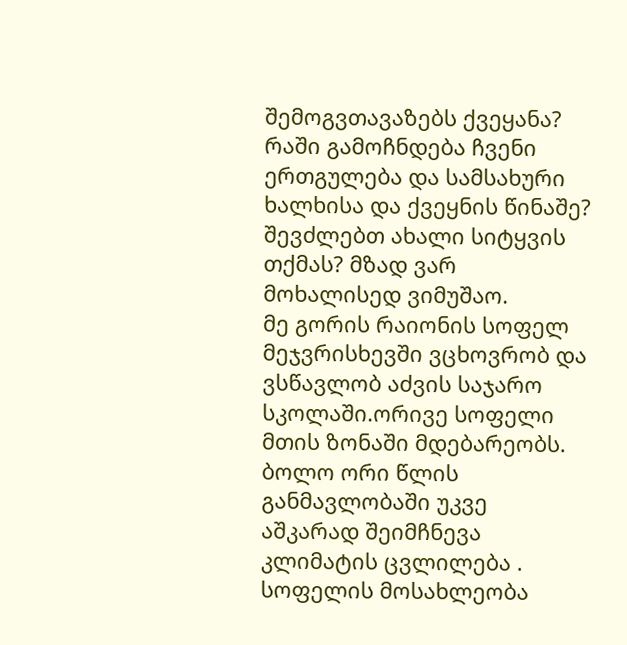შემოგვთავაზებს ქვეყანა? რაში გამოჩნდება ჩვენი ერთგულება და სამსახური ხალხისა და ქვეყნის წინაშე? შევძლებთ ახალი სიტყვის თქმას? მზად ვარ მოხალისედ ვიმუშაო.
მე გორის რაიონის სოფელ მეჯვრისხევში ვცხოვრობ და ვსწავლობ აძვის საჯარო სკოლაში.ორივე სოფელი მთის ზონაში მდებარეობს. ბოლო ორი წლის განმავლობაში უკვე აშკარად შეიმჩნევა კლიმატის ცვლილება . სოფელის მოსახლეობა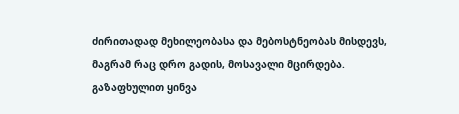ძირითადად მეხილეობასა და მებოსტნეობას მისდევს, მაგრამ რაც დრო გადის, მოსავალი მცირდება. გაზაფხულით ყინვა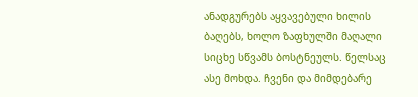ანადგურებს აყვავებული ხილის ბაღებს, ხოლო ზაფხულში მაღალი სიცხე სწვამს ბოსტნეულს. წელსაც ასე მოხდა. ჩვენი და მიმდებარე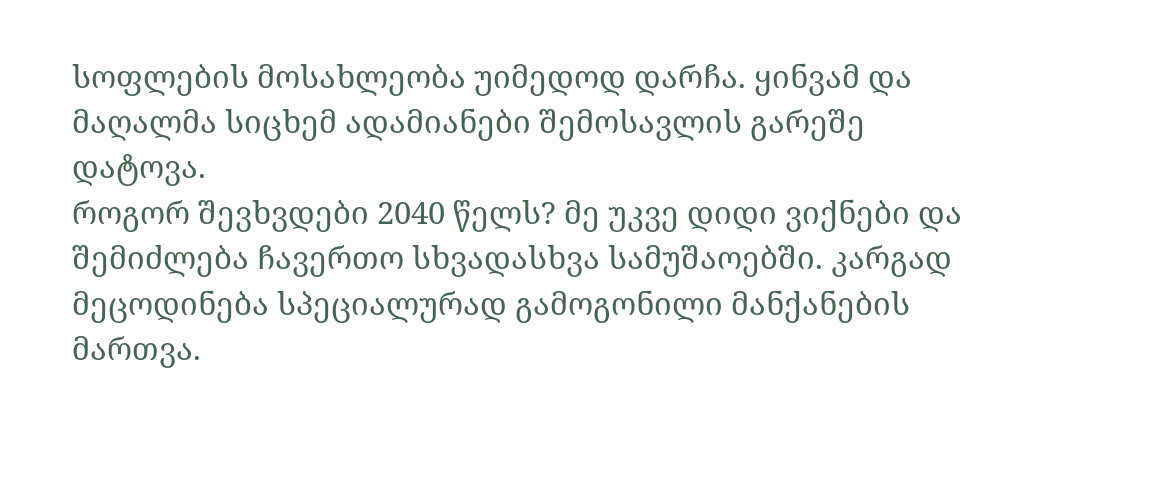სოფლების მოსახლეობა უიმედოდ დარჩა. ყინვამ და მაღალმა სიცხემ ადამიანები შემოსავლის გარეშე დატოვა.
როგორ შევხვდები 2040 წელს? მე უკვე დიდი ვიქნები და შემიძლება ჩავერთო სხვადასხვა სამუშაოებში. კარგად მეცოდინება სპეციალურად გამოგონილი მანქანების მართვა.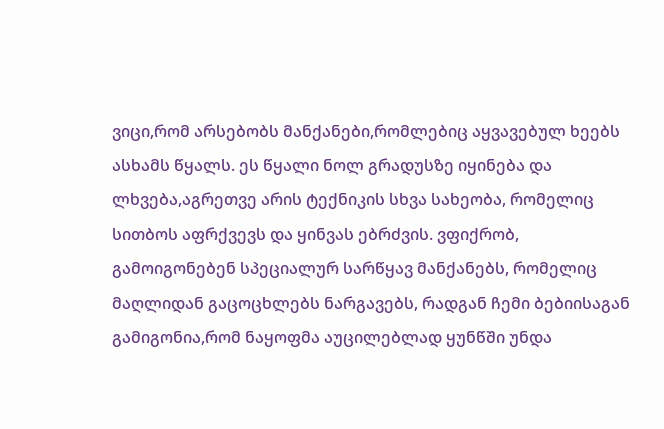ვიცი,რომ არსებობს მანქანები,რომლებიც აყვავებულ ხეებს ასხამს წყალს. ეს წყალი ნოლ გრადუსზე იყინება და ლხვება,აგრეთვე არის ტექნიკის სხვა სახეობა, რომელიც სითბოს აფრქვევს და ყინვას ებრძვის. ვფიქრობ, გამოიგონებენ სპეციალურ სარწყავ მანქანებს, რომელიც მაღლიდან გაცოცხლებს ნარგავებს, რადგან ჩემი ბებიისაგან გამიგონია,რომ ნაყოფმა აუცილებლად ყუნწში უნდა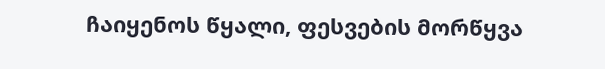ჩაიყენოს წყალი, ფესვების მორწყვა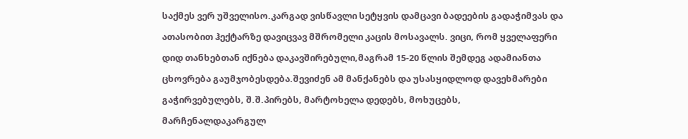საქმეს ვერ უშველისო.კარგად ვისწავლი სეტყვის დამცავი ბადეების გადაჭიმვას და ათასობით ჰექტარზე დავიცვავ მშრომელი კაცის მოსავალს. ვიცი, რომ ყველაფერი დიდ თანხებთან იქნება დაკავშირებული,მაგრამ 15-20 წლის შემდეგ ადამიანთა ცხოვრება გაუმჯობესდება.შევიძენ ამ მანქანებს და უსასყიდლოდ დავეხმარები გაჭირვებულებს, შ.შ.პირებს, მარტოხელა დედებს, მოხუცებს, მარჩენალდაკარგულ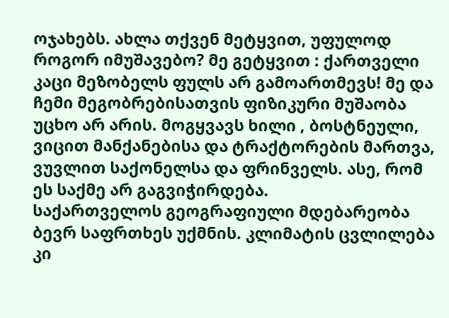ოჯახებს. ახლა თქვენ მეტყვით, უფულოდ როგორ იმუშავებო? მე გეტყვით : ქართველი კაცი მეზობელს ფულს არ გამოართმევს! მე და ჩემი მეგობრებისათვის ფიზიკური მუშაობა უცხო არ არის. მოგყვავს ხილი , ბოსტნეული, ვიცით მანქანებისა და ტრაქტორების მართვა, ვუვლით საქონელსა და ფრინველს. ასე, რომ ეს საქმე არ გაგვიჭირდება.
საქართველოს გეოგრაფიული მდებარეობა ბევრ საფრთხეს უქმნის. კლიმატის ცვლილება კი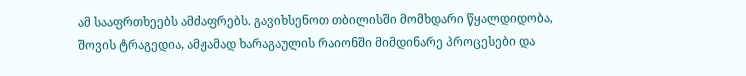ამ სააფრთხეებს ამძაფრებს. გავიხსენოთ თბილისში მომხდარი წყალდიდობა, შოვის ტრაგედია, ამჟამად ხარაგაულის რაიონში მიმდინარე პროცესები და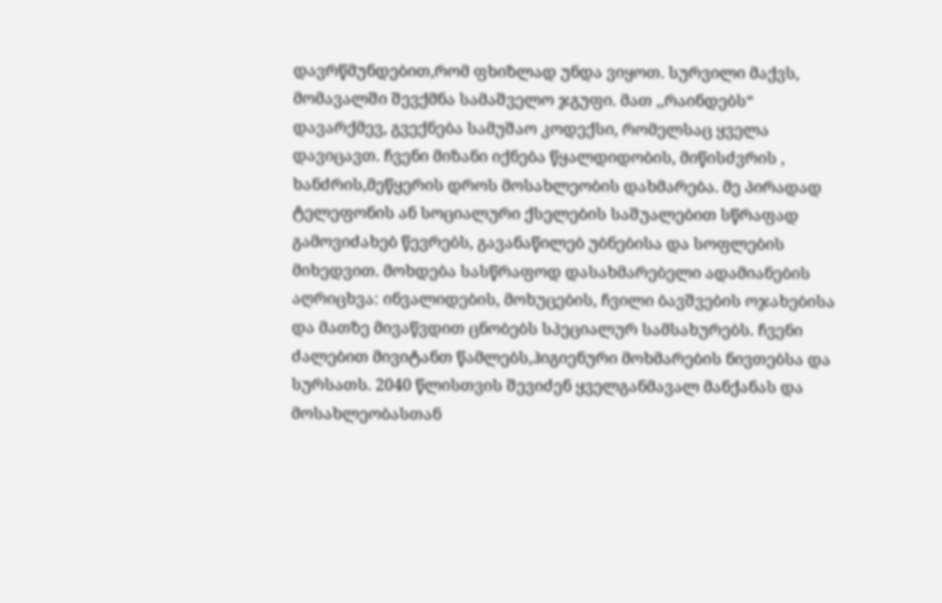დავრწმუნდებით,რომ ფხიზლად უნდა ვიყოთ. სურვილი მაქვს, მომავალში შევქმნა სამაშველო ჯგუფი. მათ ,,რაინდებს“ დავარქმევ, გვექნება სამუშაო კოდექსი, რომელსაც ყველა დავიცავთ. ჩვენი მიზანი იქნება წყალდიდობის, მიწისძვრის , ხანძრის,მეწყერის დროს მოსახლეობის დახმარება. მე პირადად ტელეფონის ან სოციალური ქსელების საშუალებით სწრაფად გამოვიძახებ წევრებს, გავანაწილებ უბნებისა და სოფლების მიხედვით. მოხდება სასწრაფოდ დასახმარებელი ადამიანების აღრიცხვა: ინვალიდების, მოხუცების, ჩვილი ბავშვების ოჯახებისა და მათზე მივაწვდით ცნობებს სპეციალურ სამსახურებს. ჩვენი ძალებით მივიტანთ წამლებს,ჰიგიენური მოხმარების ნივთებსა და სურსათს. 2040 წლისთვის შევიძენ ყველგანმავალ მანქანას და მოსახლეობასთან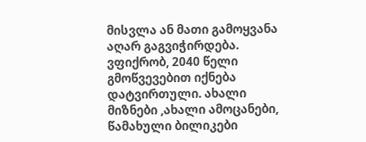მისვლა ან მათი გამოყვანა აღარ გაგვიჭირდება.
ვფიქრობ, 2040 წელი გმოწვევებით იქნება დატვირთული. ახალი მიზნები ,ახალი ამოცანები, წამახული ბილიკები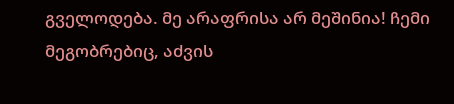გველოდება. მე არაფრისა არ მეშინია! ჩემი მეგობრებიც, აძვის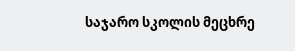საჯარო სკოლის მეცხრე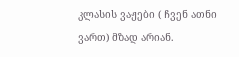კლასის ვაჟები ( ჩვენ ათნი ვართ) მზად არიან.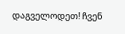დაგველოდეთ! ჩვენ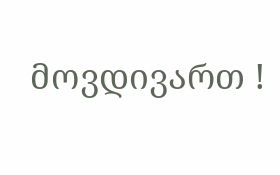მოვდივართ !